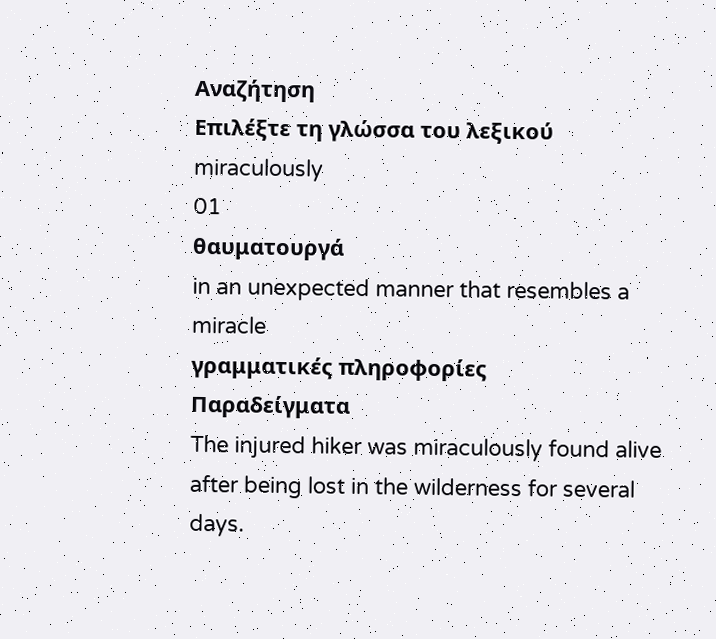Αναζήτηση
Επιλέξτε τη γλώσσα του λεξικού
miraculously
01
θαυματουργά
in an unexpected manner that resembles a miracle
γραμματικές πληροφορίες
Παραδείγματα
The injured hiker was miraculously found alive after being lost in the wilderness for several days.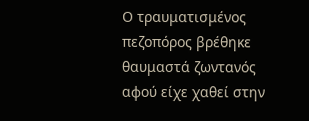Ο τραυματισμένος πεζοπόρος βρέθηκε θαυμαστά ζωντανός αφού είχε χαθεί στην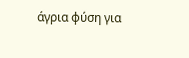άγρια φύση για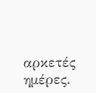αρκετές ημέρες.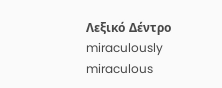Λεξικό Δέντρο
miraculously
miraculous